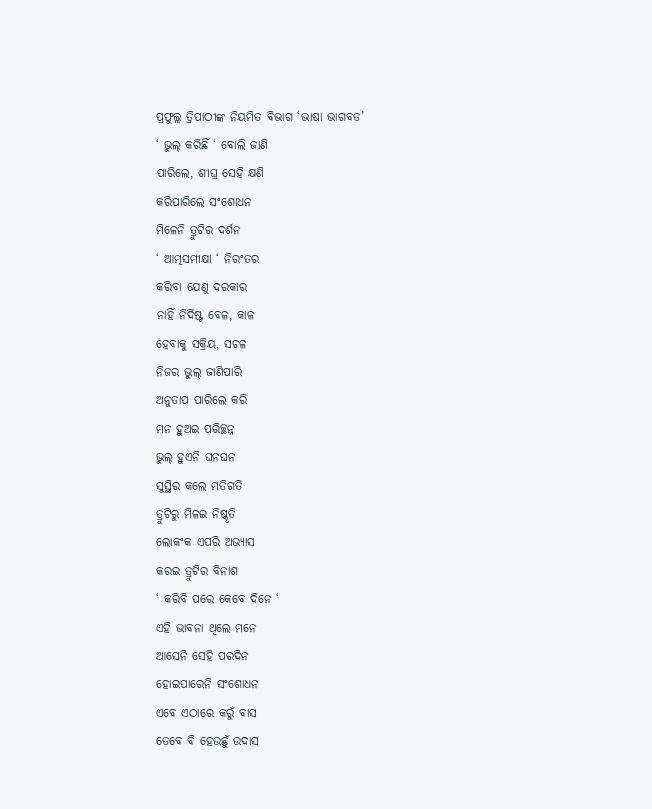ପ୍ରଫୁଲ୍ଲ ତ୍ରିପାଠୀଙ୍କ ନିୟମିତ ବିଭାଗ ‘ଭାଷା ଭାଗବତ’
‘ ଭୁଲ୍ କରିଛିଁ ‘ ବୋଲି ଜାଣି
ପାରିଲେ, ଶୀଘ୍ର ସେହି କ୍ଷଣି
କରିପାରିଲେ ସଂଶୋଧନ
ମିଳେନି ତ୍ରୁଟିର ଦର୍ଶନ
‘ ଆତ୍ମସମୀକ୍ଷା ‘ ନିରଂତର
କରିବା ଯେଣୁ ଦରକାର
ନାହିଁ ନିର୍ଦିଷ୍ଟ ବେଳ, କାଳ
ହେବାକୁ ସକ୍ରିୟ, ସଚଳ
ନିଜର ଭୁଲ୍ ଜାଣିପାରି
ଅନୁତାପ ପାରିଲେ କରି
ମନ ହୁଅଇ ପରିଚ୍ଛନ୍ନ
ଭୁଲ୍ ହୁଏନି ଘନଘନ
ସୁସ୍ଥିର କଲେ ମତିଗତି
ତ୍ରୁଟିରୁ ମିଳଇ ନିଷ୍କୃତି
ଲୋକଂକ ଏପରି ଅଭ୍ୟାସ
କରଇ ତ୍ରୁଟିର ବିନାଶ
‘ କରିବି ପରେ କେବେ ଦିନେ ‘
ଏହି ଭାବନା ଥିଲେ ମନେ
ଆସେନି ସେହି ପରଦିନ
ହୋଇପାରେନି ସଂଶୋଧନ
ଏବେ ଏଠାରେ କରୁଁ ବାସ
ତେବେ ବି ହେଉଛୁଁ ଉଦାସ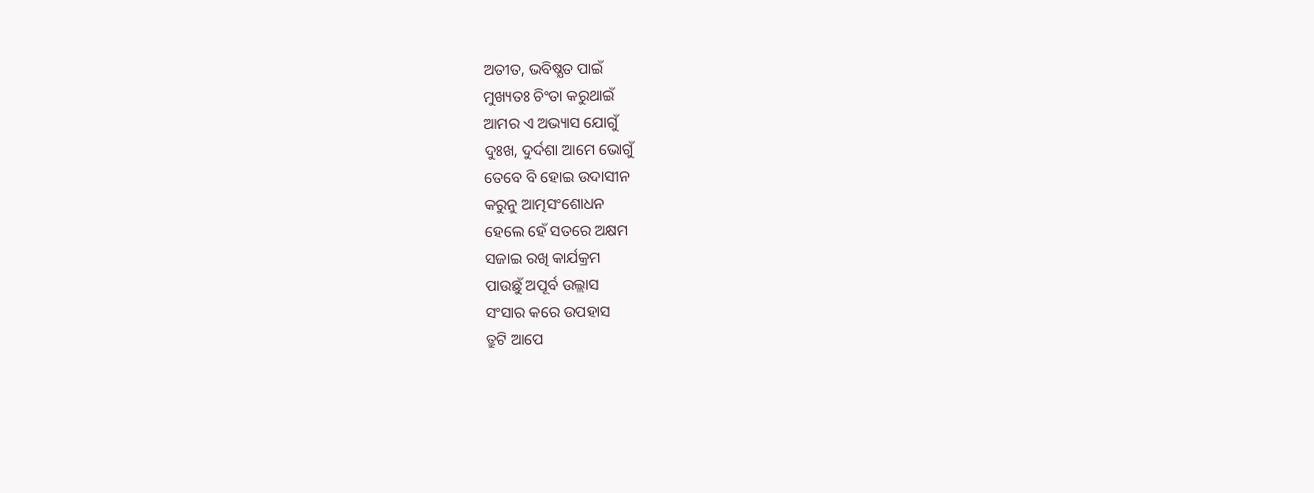ଅତୀତ, ଭବିଷ୍ଯତ ପାଇଁ
ମୁଖ୍ୟତଃ ଚିଂତା କରୁଥାଇଁ
ଆମର ଏ ଅଭ୍ୟାସ ଯୋଗୁଁ
ଦୁଃଖ, ଦୁର୍ଦଶା ଆମେ ଭୋଗୁଁ
ତେବେ ବି ହୋଇ ଉଦାସୀନ
କରୁନୁ ଆତ୍ମସଂଶୋଧନ
ହେଲେ ହେଁ ସତରେ ଅକ୍ଷମ
ସଜାଇ ରଖି କାର୍ଯକ୍ରମ
ପାଉଛୁଁ ଅପୂର୍ବ ଉଲ୍ଲାସ
ସଂସାର କରେ ଉପହାସ
ତ୍ରୁଟି ଆପେ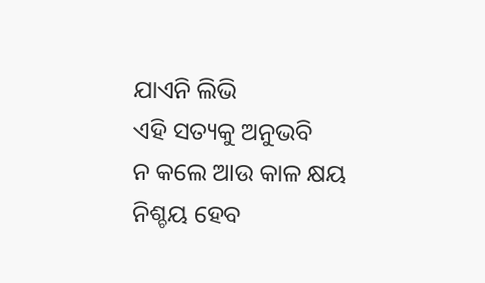ଯାଏନି ଲିଭି
ଏହି ସତ୍ୟକୁ ଅନୁଭବି
ନ କଲେ ଆଉ କାଳ କ୍ଷୟ
ନିଶ୍ଚୟ ହେବ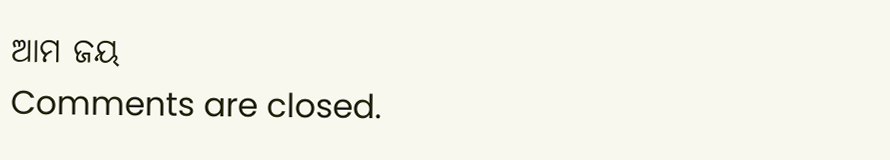ଆମ ଜୟ
Comments are closed.